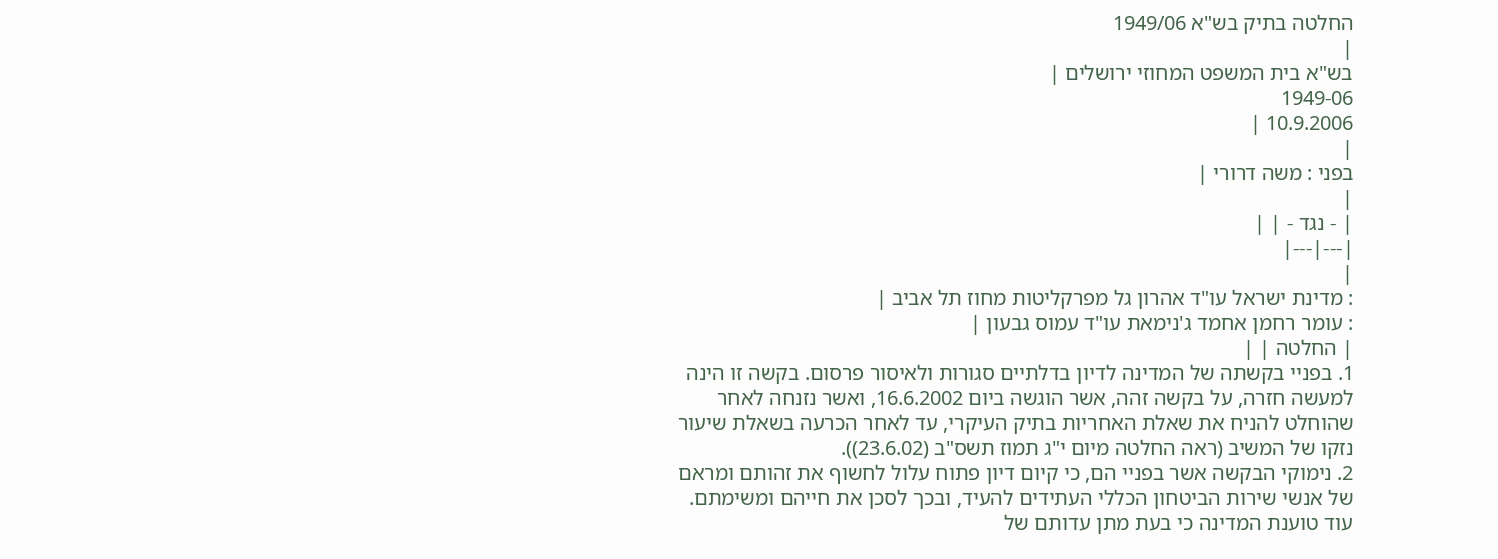החלטה בתיק בש"א 1949/06
|
בש"א בית המשפט המחוזי ירושלים |
1949-06
10.9.2006 |
|
בפני : משה דרורי |
|
| - נגד - | |
|---|---|
|
: מדינת ישראל עו"ד אהרון גל מפרקליטות מחוז תל אביב |
: עומר רחמן אחמד ג'נימאת עו"ד עמוס גבעון |
| החלטה | |
1. בפניי בקשתה של המדינה לדיון בדלתיים סגורות ולאיסור פרסום. בקשה זו הינה למעשה חזרה, על בקשה זהה, אשר הוגשה ביום 16.6.2002, ואשר נזנחה לאחר שהוחלט להניח את שאלת האחריות בתיק העיקרי, עד לאחר הכרעה בשאלת שיעור נזקו של המשיב (ראה החלטה מיום י"ג תמוז תשס"ב (23.6.02)).
2. נימוקי הבקשה אשר בפניי הם, כי קיום דיון פתוח עלול לחשוף את זהותם ומראם של אנשי שירות הביטחון הכללי העתידים להעיד, ובכך לסכן את חייהם ומשימתם. עוד טוענת המדינה כי בעת מתן עדותם של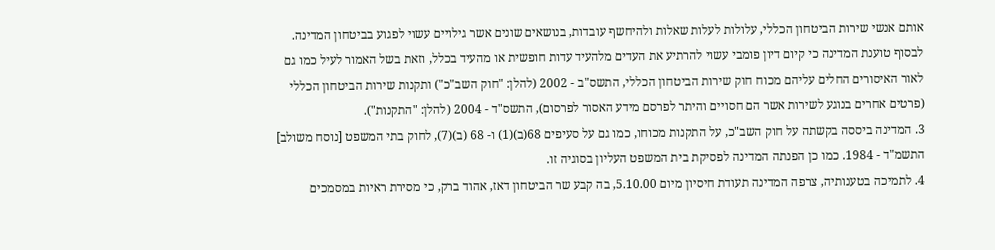אותם אנשי שירות הביטחון הכללי, עלולות לעלות שאלות ולהיחשף עובדות, בנושאים שונים אשר גילויים עשוי לפגוע בביטחון המדינה. לבסוף טוענת המדינה כי קיום דיון פומבי עשוי להרתיע את העדים מלהעיד עדות חופשית או מהעיד בכלל, וזאת בשל האמור לעיל כמו גם לאור האיסורים החלים עליהם מכוח חוק שירות הביטחון הכללי, התשס"ב - 2002 (להלן: "חוק השב"כ") ותקנות שירות הביטחון הכללי (פרטים אחרים בנוגע לשירות אשר הם חסויים והיתר לפרסם מידע האסור לפרסום), התשס"ד - 2004 (להלן: "התקנות").
3. המדינה ביססה בקשתה על חוק השב"כ, על התקנות מכוחו, כמו גם על סעיפים 68(ב)(1) ו- 68 (ב)(7), לחוק בתי המשפט [נוסח משולב] התשמ"ד - 1984. כמו כן הפנתה המדינה לפסיקת בית המשפט העליון בסוגיה זו.
4. לתמיכה בטענותיה, צרפה המדינה תעודת חיסיון מיום 5.10.00, בה קבע שר הביטחון דאז, אהוד ברק, כי מסירת ראיות במסמכים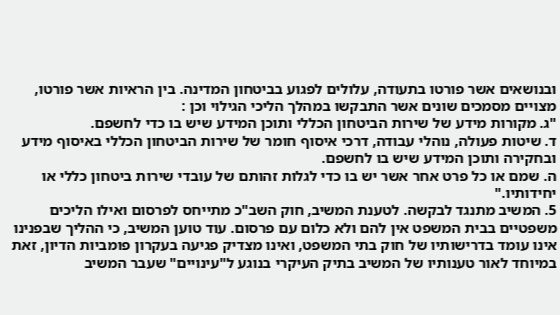ובנושאים אשר פורטו בתעודה, עלולים לפגוע בביטחון המדינה. בין הראיות אשר פורטו, מצויים מסמכים שונים אשר התבקשו במהלך הליכי הגילוי וכן :
"ג. מקורות מידע של שירות הביטחון הכללי ותוכן המידע שיש בו כדי לחשפם.
ד. שיטות פעולה, נוהלי עבודה, דרכי איסוף חומר של שירות הביטחון הכללי באיסוף מידע ובחקירה ותוכן המידע שיש בו לחשפם.
ה. שמם או כל פרט אחר אשר יש בו כדי לגלות זהותם של עובדי שירות ביטחון כללי או יחידותיו."
5. המשיב מתנגד לבקשה. לטענת המשיב, חוק השב"כ מתייחס לפרסום ואילו הליכים משפטיים בבית המשפט אין להם ולא כלום עם פרסום. עוד טוען המשיב, כי ההליך שבפנינו אינו עומד בדרישותיו של חוק בתי המשפט, ואינו מצדיק פגיעה בעקרון פומביות הדיון, זאת במיוחד לאור טענותיו של המשיב בתיק העיקרי בנוגע ל"עינויים" שעבר המשיב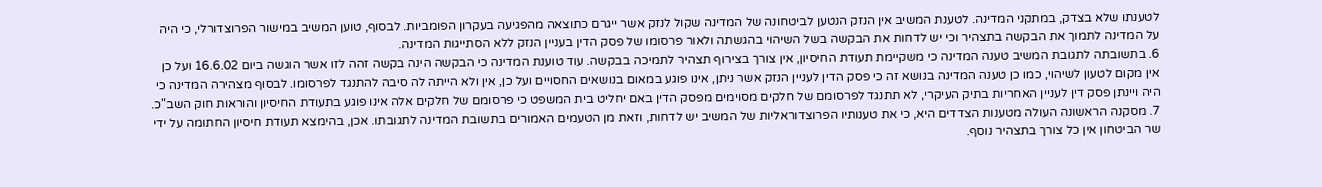לטענתו שלא בצדק, במתקני המדינה. לטענת המשיב אין הנזק הנטען לביטחונה של המדינה שקול לנזק אשר ייגרם כתוצאה מהפגיעה בעקרון הפומביות. לבסוף, טוען המשיב במישור הפרוצדורלי, כי היה על המדינה לתמוך את הבקשה בתצהיר וכי יש לדחות את הבקשה בשל השיהוי בהגשתה ולאור פרסומו של פסק הדין בעניין הנזק ללא הסתייגות המדינה.
6. בתשובתה לתגובת המשיב טענה המדינה כי משקיימת תעודת החיסיון, אין צורך בצירוף תצהיר לתמיכה בבקשה. עוד טוענת המדינה כי הבקשה הינה בקשה זהה לזו אשר הוגשה ביום 16.6.02 ועל כן אין מקום לטעון לשיהוי, כמו כן טענה המדינה בנושא זה כי פסק הדין לעניין הנזק אשר ניתן, אינו פוגע במאום בנושאים החסויים ועל כן, אין ולא הייתה לה סיבה להתנגד לפרסומו. לבסוף מצהירה המדינה כי היה ויינתן פסק דין לעניין האחריות בתיק העיקרי, לא תתנגד לפרסומם של חלקים מסוימים מפסק הדין באם יחליט בית המשפט כי פרסומם של חלקים אלה אינו פוגע בתעודת החיסיון והוראות חוק השב"כ.
7. מסקנה הראשונה העולה מטענות הצדדים היא, כי את טענותיו הפרוצדוראליות של המשיב יש לדחות, וזאת מן הטעמים האמורים בתשובת המדינה לתגובתו. אכן, בהימצא תעודת חיסיון החתומה על ידי שר הביטחון אין כל צורך בתצהיר נוסף.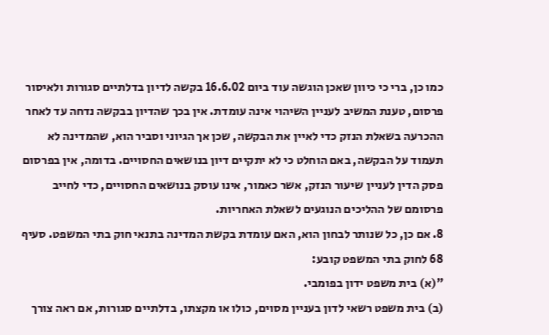כמו כן, ברי כי כיוון שאכן הוגשה עוד ביום 16.6.02 בקשה לדיון בדלתיים סגורות ולאיסור פרסום, טענת המשיב לעניין השיהוי אינה עומדת. אין בכך שהדיון בבקשה נדחה עד לאחר ההכרעה בשאלת הנזק כדי לאיין את הבקשה, שכן אך הגיוני וסביר הוא, שהמדינה לא תעמוד על הבקשה, באם הוחלט כי לא יתקיים דיון בנושאים החסויים. בדומה, אין בפרסום פסק הדין לעניין שיעור הנזק, אשר כאמור, אינו עוסק בנושאים החסויים, כדי לחייב פרסומם של ההליכים הנוגעים לשאלת האחריות.
8. אם כן, כל שנותר לבחון הוא, האם עומדת בקשת המדינה בתנאי חוק בתי המשפט. סעיף 68 לחוק בתי המשפט קובע:
"(א) בית משפט ידון בפומבי.
(ב) בית משפט רשאי לדון בעניין מסוים, כולו או מקצתו, בדלתיים סגורות, אם ראה צורך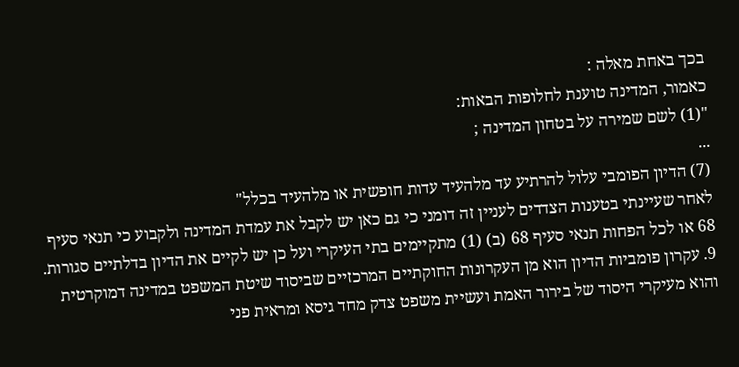בכך באחת מאלה :
כאמור, המדינה טוענת לחלופות הבאות:
"(1) לשם שמירה על בטחון המדינה ;
...
(7) הדיון הפומבי עלול להרתיע עד מלהעיד עדות חופשית או מלהעיד בכלל"
לאחר שעיינתי בטענות הצדדים לעניין זה דומני כי גם כאן יש לקבל את עמדת המדינה ולקבוע כי תנאי סעיף 68 או לכל הפחות תנאי סעיף 68 (ב) (1) מתקיימים בתי העיקרי ועל כן יש לקיים את הדיון בדלתיים סגורות.
9. עקרון פומביות הדיון הוא מן העקרונות החוקתיים המרכזיים שביסוד שיטת המשפט במדינה דמוקרטית והוא מעיקרי היסוד של בירור האמת ועשיית משפט צדק מחד גיסא ומראית פני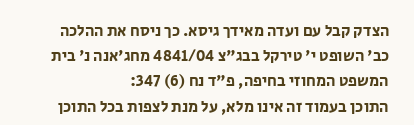הצדק קבל עם ועדה מאידך גיסא. כך ניסח את ההלכה כב' השופט י' טירקל בבג"צ 4841/04 מחג'אנה נ' בית המשפט המחוזי בחיפה, פ"ד נח (6) 347:
התוכן בעמוד זה אינו מלא, על מנת לצפות בכל התוכן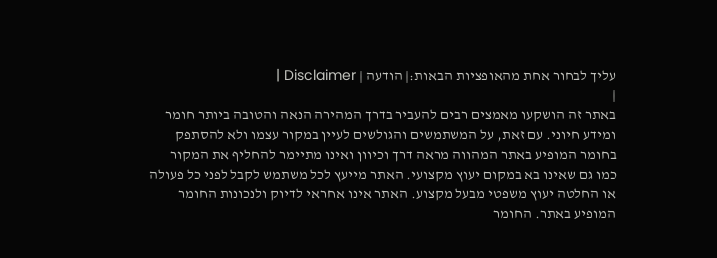עליך לבחור אחת מהאופציות הבאות:| הודעה | Disclaimer |
|
באתר זה הושקעו מאמצים רבים להעביר בדרך המהירה הנאה והטובה ביותר חומר ומידע חיוני. עם זאת, על המשתמשים והגולשים לעיין במקור עצמו ולא להסתפק בחומר המופיע באתר המהווה מראה דרך וכיוון ואינו מתיימר להחליף את המקור כמו גם שאינו בא במקום יעוץ מקצועי. האתר מייעץ לכל משתמש לקבל לפני כל פעולה או החלטה יעוץ משפטי מבעל מקצוע. האתר אינו אחראי לדיוק ולנכונות החומר המופיע באתר. החומר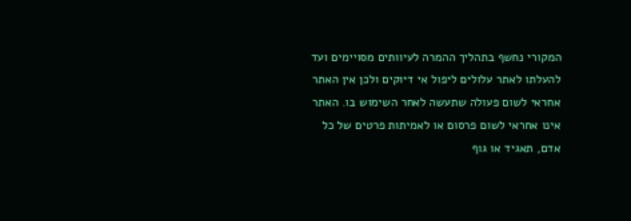המקורי נחשף בתהליך ההמרה לעיוותים מסויימים ועד להעלתו לאתר עלולים ליפול אי דיוקים ולכן אין האתר אחראי לשום פעולה שתעשה לאחר השימוש בו. האתר אינו אחראי לשום פרסום או לאמיתות פרטים של כל אדם, תאגיד או גוף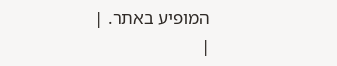המופיע באתר. |
|